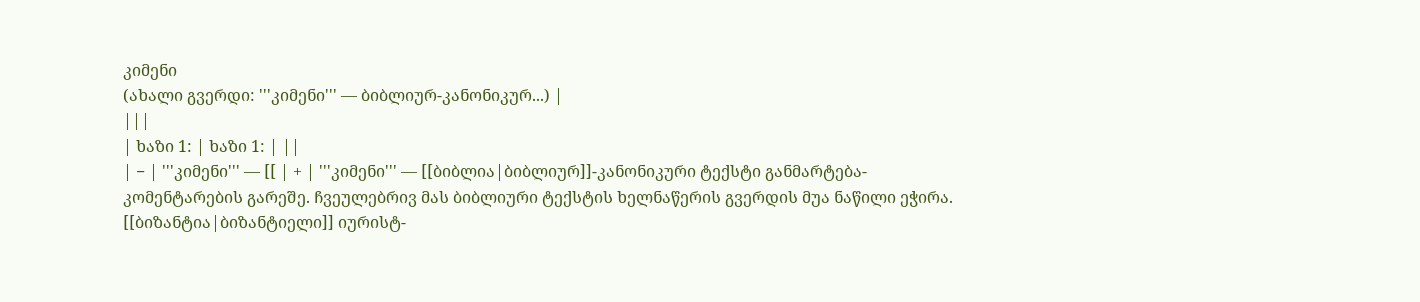კიმენი
(ახალი გვერდი: '''კიმენი''' — ბიბლიურ-კანონიკურ...) |
|||
| ხაზი 1: | ხაზი 1: | ||
| − | '''კიმენი''' — [[ | + | '''კიმენი''' — [[ბიბლია|ბიბლიურ]]-კანონიკური ტექსტი განმარტება-კომენტარების გარეშე. ჩვეულებრივ მას ბიბლიური ტექსტის ხელნაწერის გვერდის მუა ნაწილი ეჭირა. [[ბიზანტია|ბიზანტიელი]] იურისტ-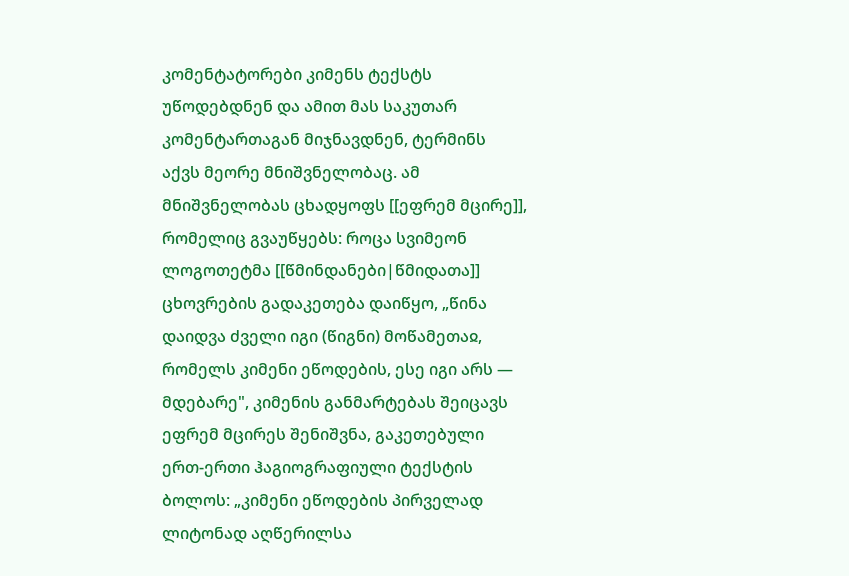კომენტატორები კიმენს ტექსტს უწოდებდნენ და ამით მას საკუთარ კომენტართაგან მიჯნავდნენ, ტერმინს აქვს მეორე მნიშვნელობაც. ამ მნიშვნელობას ცხადყოფს [[ეფრემ მცირე]], რომელიც გვაუწყებს: როცა სვიმეონ ლოგოთეტმა [[წმინდანები|წმიდათა]] ცხოვრების გადაკეთება დაიწყო, „წინა დაიდვა ძველი იგი (წიგნი) მოწამეთაჲ, რომელს კიმენი ეწოდების, ესე იგი არს — მდებარე", კიმენის განმარტებას შეიცავს ეფრემ მცირეს შენიშვნა, გაკეთებული ერთ-ერთი ჰაგიოგრაფიული ტექსტის ბოლოს: „კიმენი ეწოდების პირველად ლიტონად აღწერილსა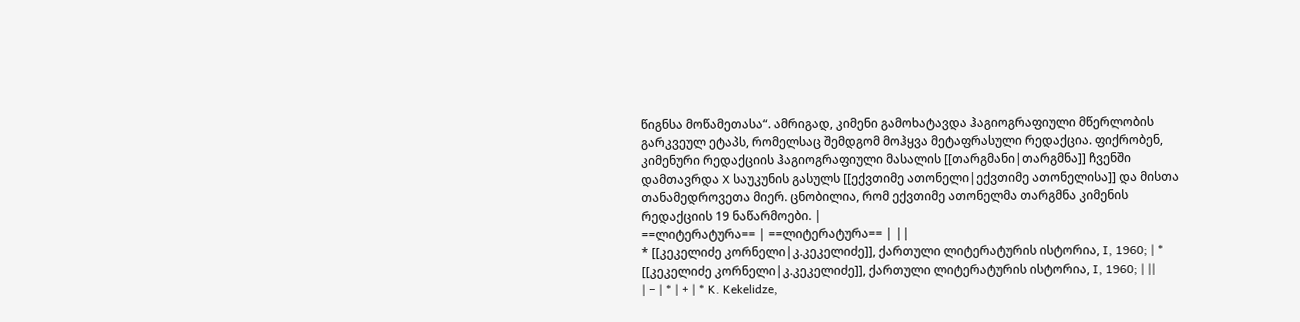წიგნსა მოწამეთასა“. ამრიგად, კიმენი გამოხატავდა ჰაგიოგრაფიული მწერლობის გარკვეულ ეტაპს, რომელსაც შემდგომ მოჰყვა მეტაფრასული რედაქცია. ფიქრობენ, კიმენური რედაქციის ჰაგიოგრაფიული მასალის [[თარგმანი|თარგმნა]] ჩვენში დამთავრდა X საუკუნის გასულს [[ექვთიმე ათონელი|ექვთიმე ათონელისა]] და მისთა თანამედროვეთა მიერ. ცნობილია, რომ ექვთიმე ათონელმა თარგმნა კიმენის რედაქციის 19 ნაწარმოები. |
==ლიტერატურა== | ==ლიტერატურა== | ||
* [[კეკელიძე კორნელი|კ.კეკელიძე]], ქართული ლიტერატურის ისტორია, I, 1960; | * [[კეკელიძე კორნელი|კ.კეკელიძე]], ქართული ლიტერატურის ისტორია, I, 1960; | ||
| − | * | + | * K. Kekelidze,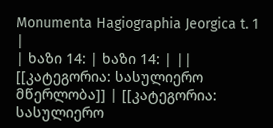Monumenta Hagiographia Jeorgica t. 1 |
| ხაზი 14: | ხაზი 14: | ||
[[კატეგორია: სასულიერო მწერლობა]] | [[კატეგორია: სასულიერო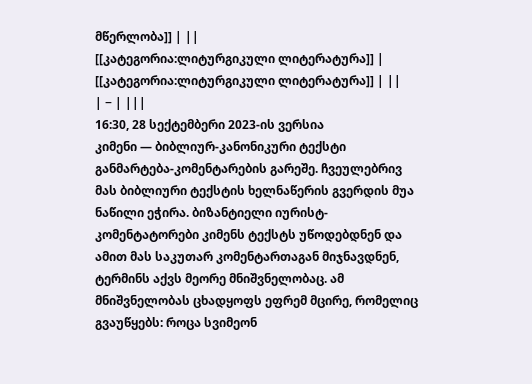მწერლობა]] | ||
[[კატეგორია:ლიტურგიკული ლიტერატურა]] | [[კატეგორია:ლიტურგიკული ლიტერატურა]] | ||
| − | |||
16:30, 28 სექტემბერი 2023-ის ვერსია
კიმენი — ბიბლიურ-კანონიკური ტექსტი განმარტება-კომენტარების გარეშე. ჩვეულებრივ მას ბიბლიური ტექსტის ხელნაწერის გვერდის მუა ნაწილი ეჭირა. ბიზანტიელი იურისტ-კომენტატორები კიმენს ტექსტს უწოდებდნენ და ამით მას საკუთარ კომენტართაგან მიჯნავდნენ, ტერმინს აქვს მეორე მნიშვნელობაც. ამ მნიშვნელობას ცხადყოფს ეფრემ მცირე, რომელიც გვაუწყებს: როცა სვიმეონ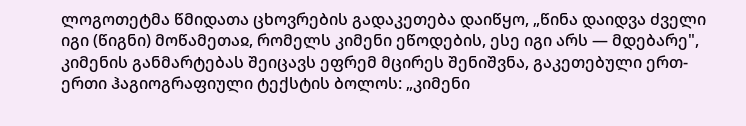ლოგოთეტმა წმიდათა ცხოვრების გადაკეთება დაიწყო, „წინა დაიდვა ძველი იგი (წიგნი) მოწამეთაჲ, რომელს კიმენი ეწოდების, ესე იგი არს — მდებარე", კიმენის განმარტებას შეიცავს ეფრემ მცირეს შენიშვნა, გაკეთებული ერთ-ერთი ჰაგიოგრაფიული ტექსტის ბოლოს: „კიმენი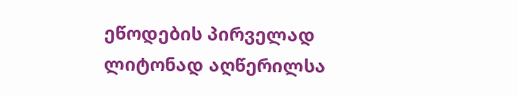ეწოდების პირველად ლიტონად აღწერილსა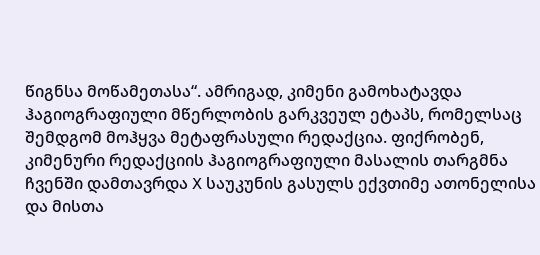წიგნსა მოწამეთასა“. ამრიგად, კიმენი გამოხატავდა ჰაგიოგრაფიული მწერლობის გარკვეულ ეტაპს, რომელსაც შემდგომ მოჰყვა მეტაფრასული რედაქცია. ფიქრობენ, კიმენური რედაქციის ჰაგიოგრაფიული მასალის თარგმნა ჩვენში დამთავრდა X საუკუნის გასულს ექვთიმე ათონელისა და მისთა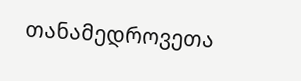თანამედროვეთა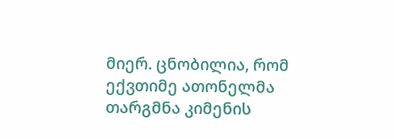მიერ. ცნობილია, რომ ექვთიმე ათონელმა თარგმნა კიმენის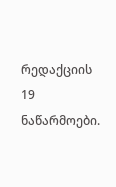რედაქციის 19 ნაწარმოები.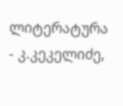ლიტერატურა
- კ.კეკელიძე,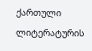ქართული ლიტერატურის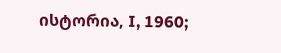ისტორია, I, 1960;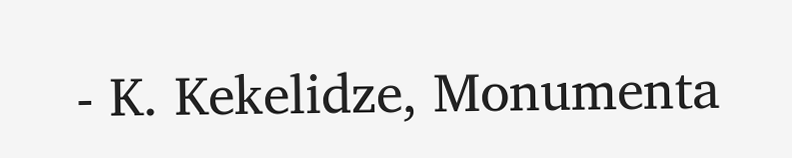- K. Kekelidze, Monumenta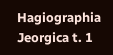Hagiographia Jeorgica t. 1